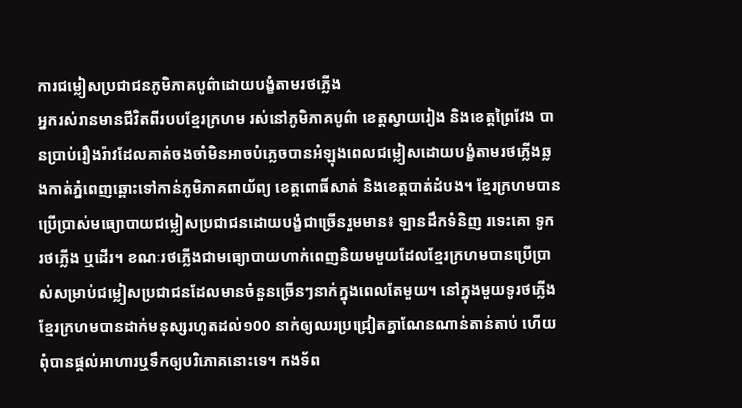ការជម្លៀសប្រជាជនភូមិភាគបូព៌ាដោយបង្ខំតាមរថភ្លើង
អ្នករស់រានមានជីវិតពីរបបខ្មែរក្រហម រស់នៅភូមិភាគបូព៌ា ខេត្តស្វាយរៀង និងខេត្តព្រៃវែង បានប្រាប់រឿងរ៉ាវដែលគាត់ចងចាំមិនអាចបំភ្លេចបានអំឡុងពេលជម្លៀសដោយបង្ខំតាមរថភ្លើងឆ្លងកាត់ភ្នំពេញឆ្ពោះទៅកាន់ភូមិភាគពាយ័ព្យ ខេត្តពោធិ៍សាត់ និងខេត្តបាត់ដំបង។ ខ្មែរក្រហមបានប្រើប្រាស់មធ្យោបាយជម្លៀសប្រជាជនដោយបង្ខំជាច្រើនរួមមាន៖ ឡានដឹកទំនិញ រទេះគោ ទូក រថភ្លើង ឬដើរ។ ខណៈរថភ្លើងជាមធ្យោបាយហាក់ពេញនិយមមួយដែលខ្មែរក្រហមបានប្រើប្រាស់សម្រាប់ជម្លៀសប្រជាជនដែលមានចំនួនច្រើនៗនាក់ក្នុងពេលតែមួយ។ នៅក្នុងមួយទូរថភ្លើងខ្មែរក្រហមបានដាក់មនុស្សរហូតដល់១00 នាក់ឲ្យឈរប្រជ្រៀតគ្នាណែនណាន់តាន់តាប់ ហើយពុំបានផ្តល់អាហារឬទឹកឲ្យបរិភោគនោះទេ។ កងទ័ព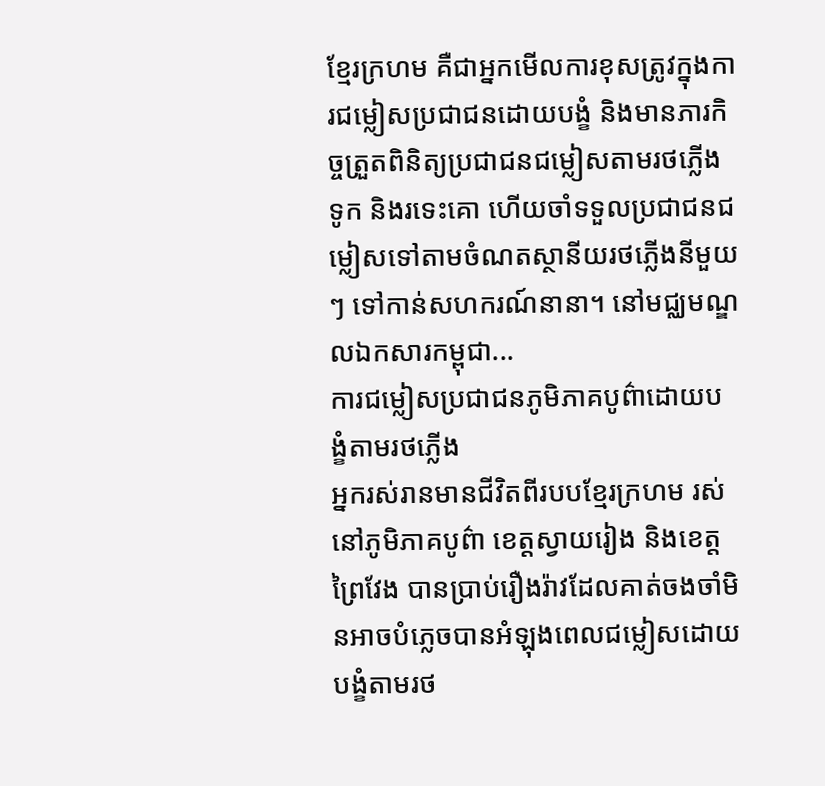ខ្មែរក្រហម គឺជាអ្នកមើលការខុសត្រូវក្នុងការជម្លៀសប្រជាជនដោយបង្ខំ និងមានភារកិច្ចត្រួតពិនិត្យប្រជាជនជម្លៀសតាមរថភ្លើង ទូក និងរទេះគោ ហើយចាំទទួលប្រជាជនជម្លៀសទៅតាមចំណតស្ថានីយរថភ្លើងនីមួយៗ ទៅកាន់សហករណ៍នានា។ នៅមជ្ឈមណ្ឌលឯកសារកម្ពុជា...
ការជម្លៀសប្រជាជនភូមិភាគបូព៌ាដោយបង្ខំតាមរថភ្លើង
អ្នករស់រានមានជីវិតពីរបបខ្មែរក្រហម រស់នៅភូមិភាគបូព៌ា ខេត្តស្វាយរៀង និងខេត្តព្រៃវែង បានប្រាប់រឿងរ៉ាវដែលគាត់ចងចាំមិនអាចបំភ្លេចបានអំឡុងពេលជម្លៀសដោយបង្ខំតាមរថ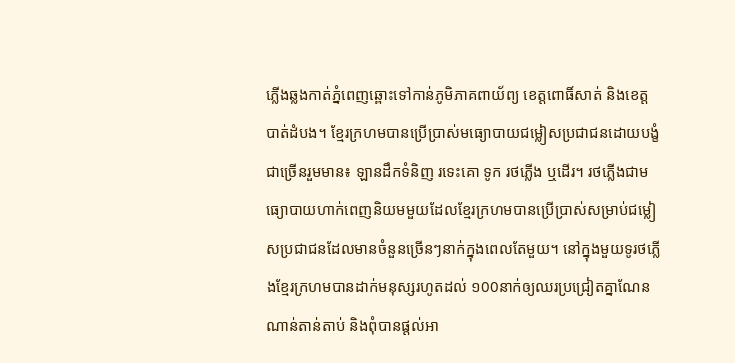ភ្លើងឆ្លងកាត់ភ្នំពេញឆ្ពោះទៅកាន់ភូមិភាគពាយ័ព្យ ខេត្តពោធិ៍សាត់ និងខេត្តបាត់ដំបង។ ខ្មែរក្រហមបានប្រើប្រាស់មធ្យោបាយជម្លៀសប្រជាជនដោយបង្ខំជាច្រើនរួមមាន៖ ឡានដឹកទំនិញ រទេះគោ ទូក រថភ្លើង ឬដើរ។ រថភ្លើងជាមធ្យោបាយហាក់ពេញនិយមមួយដែលខ្មែរក្រហមបានប្រើប្រាស់សម្រាប់ជម្លៀសប្រជាជនដែលមានចំនួនច្រើនៗនាក់ក្នុងពេលតែមួយ។ នៅក្នុងមួយទូរថភ្លើងខ្មែរក្រហមបានដាក់មនុស្សរហូតដល់ ១00នាក់ឲ្យឈរប្រជ្រៀតគ្នាណែនណាន់តាន់តាប់ និងពុំបានផ្តល់អា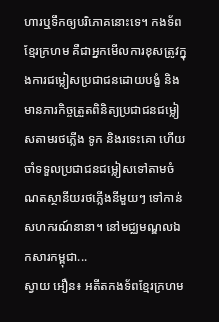ហារឬទឹកឲ្យបរិភោគនោះទេ។ កងទ័ពខ្មែរក្រហម គឺជាអ្នកមើលការខុសត្រូវក្នុងការជម្លៀសប្រជាជនដោយបង្ខំ និងមានភារកិច្ចត្រួតពិនិត្យប្រជាជនជម្លៀសតាមរថភ្លើង ទូក និងរទេះគោ ហើយចាំទទួលប្រជាជនជម្លៀសទៅតាមចំណតស្ថានីយរថភ្លើងនីមួយៗ ទៅកាន់សហករណ៍នានា។ នៅមជ្ឈមណ្ឌលឯកសារកម្ពុជា...
ស្វាយ អឿន៖ អតីតកងទ័ពខ្មែរក្រហម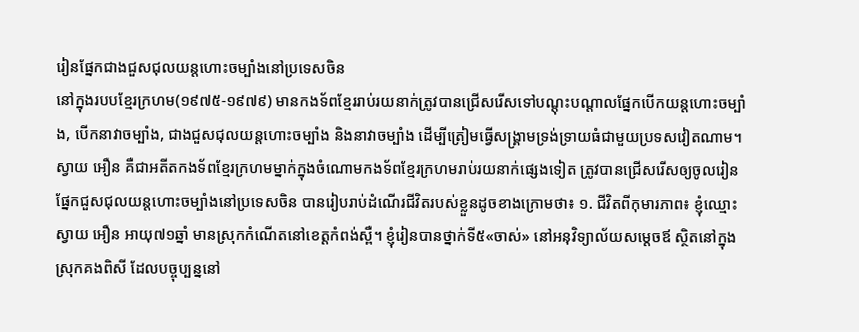រៀនផ្នែកជាងជួសជុលយន្តហោះចម្បាំងនៅប្រទេសចិន
នៅក្នុងរបបខ្មែរក្រហម(១៩៧៥-១៩៧៩) មានកងទ័ពខ្មែររាប់រយនាក់ត្រូវបានជ្រើសរើសទៅបណ្តុះបណ្តាលផ្នែកបើកយន្តហោះចម្បាំង, បើកនាវាចម្បាំង, ជាងជួសជុលយន្តហោះចម្បាំង និងនាវាចម្បាំង ដើម្បីត្រៀមធ្វើសង្គ្រាមទ្រង់ទ្រាយធំជាមួយប្រទសវៀតណាម។ ស្វាយ អឿន គឺជាអតីតកងទ័ពខ្មែរក្រហមម្នាក់ក្នុងចំណោមកងទ័ពខ្មែរក្រហមរាប់រយនាក់ផ្សេងទៀត ត្រូវបានជ្រើសរើសឲ្យចូលរៀនផ្នែកជួសជុលយន្តហោះចម្បាំងនៅប្រទេសចិន បានរៀបរាប់ដំណើរជីវិតរបស់ខ្លួនដូចខាងក្រោមថា៖ ១. ជីវិតពីកុមារភាព៖ ខ្ញុំឈ្មោះ ស្វាយ អឿន អាយុ៧១ឆ្នាំ មានស្រុកកំណើតនៅខេត្តកំពង់ស្ពឺ។ ខ្ញុំរៀនបានថ្នាក់ទី៥«ចាស់» នៅអនុវិទ្យាល័យសម្ដេចឪ ស្ថិតនៅក្នុងស្រុកគងពិសី ដែលបច្ចុប្បន្ននៅ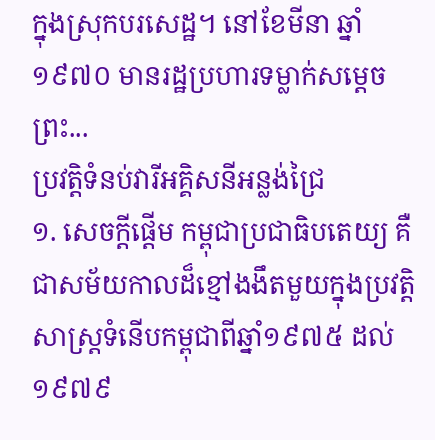ក្នុងស្រុកបរសេដ្ឋ។ នៅខែមីនា ឆ្នាំ១៩៧០ មានរដ្ឋប្រហារទម្លាក់សម្ដេចព្រះ...
ប្រវត្តិទំនប់វារីអគ្គិសនីអន្លង់ជ្រៃ
១. សេចក្តីផ្តើម កម្ពុជាប្រជាធិបតេយ្យ គឺជាសម័យកាលដ៏ខ្មៅងងឹតមួយក្នុងប្រវត្តិសាស្រ្តទំនើបកម្ពុជាពីឆ្នាំ១៩៧៥ ដល់ ១៩៧៩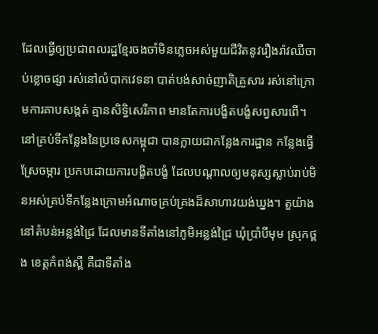ដែលធ្វើឲ្យប្រជាពលរដ្ឋខ្មែរចងចាំមិនភ្លេចអស់មួយជីវិតនូវរឿងរ៉ាវឈឺចាប់ខ្លោចផ្សា រស់នៅលំបាកវេទនា បាត់បង់សាច់ញាតិគ្រួសារ រស់នៅក្រោមការគាបសង្កត់ គ្មានសិទ្ធិសេរីភាព មានតែការបង្ខិតបង្ខំសព្វសារពើ។ នៅគ្រប់ទីកន្លែងនៃប្រទេសកម្ពុជា បានក្លាយជាកន្លែងការដ្ឋាន កន្លែងធ្វើស្រែចម្ការ ប្រកបដោយការបង្ខិតបង្ខំ ដែលបណ្តាលឲ្យមនុស្សស្លាប់រាប់មិនអស់គ្រប់ទីកន្លែងក្រោមអំណាចគ្រប់គ្រងដ៏សាហាវយង់ឃ្នង។ តួយ៉ាង នៅតំបន់អន្លង់ជ្រៃ ដែលមានទីតាំងនៅភូមិអន្លង់ជ្រៃ ឃុំប្រាំបីមុម ស្រុកថ្ពង ខេត្តកំពង់ស្ពឺ គឺជាទីតាំង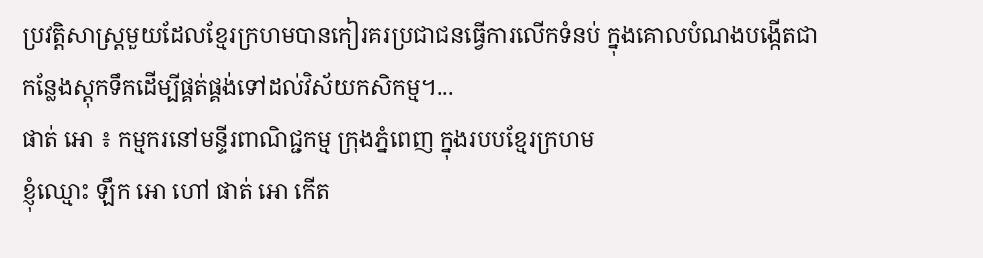ប្រវត្តិសាស្រ្តមួយដែលខ្មែរក្រហមបានកៀរគរប្រជាជនធ្វើការលើកទំនប់ ក្នុងគោលបំណងបង្កើតជាកន្លែងស្តុកទឹកដើម្បីផ្គត់ផ្គង់ទៅដល់វិស័យកសិកម្ម។...
ផាត់ អោ ៖ កម្មករនៅមន្ទីរពាណិជ្ជកម្ម ក្រុងភ្នំពេញ ក្នុងរបបខ្មែរក្រហម
ខ្ញុំឈ្មោះ ឡឹក អោ ហៅ ផាត់ អោ កើត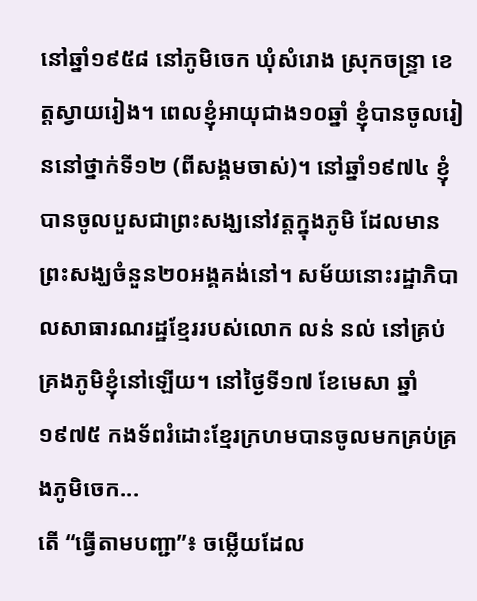នៅឆ្នាំ១៩៥៨ នៅភូមិចេក ឃុំសំរោង ស្រុកចន្រ្ទា ខេត្តស្វាយរៀង។ ពេលខ្ញុំអាយុជាង១០ឆ្នាំ ខ្ញុំបានចូលរៀននៅថ្នាក់ទី១២ (ពីសង្គមចាស់)។ នៅឆ្នាំ១៩៧៤ ខ្ញុំបានចូលបួសជាព្រះសង្ឃនៅវត្តក្នុងភូមិ ដែលមានព្រះសង្ឃចំនួន២០អង្គគង់នៅ។ សម័យនោះរដ្ឋាភិបាលសាធារណរដ្ឋខ្មែររបស់លោក លន់ នល់ នៅគ្រប់គ្រងភូមិខ្ញុំនៅឡើយ។ នៅថ្ងៃទី១៧ ខែមេសា ឆ្នាំ១៩៧៥ កងទ័ពរំដោះខ្មែរក្រហមបានចូលមកគ្រប់គ្រងភូមិចេក...
តើ “ធ្វើតាមបញ្ជា”៖ ចម្លើយដែល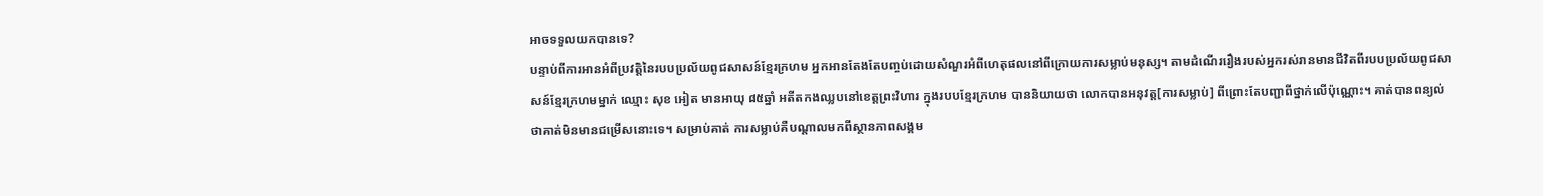អាចទទួលយកបានទេ?
បន្ទាប់ពីការអានអំពីប្រវត្តិនៃរបបប្រល័យពូជសាសន៍ខ្មែរក្រហម អ្នកអានតែងតែបញ្ចប់ដោយសំណួរអំពីហេតុផលនៅពីក្រោយការសម្លាប់មនុស្ស។ តាមដំណើររឿងរបស់អ្នករស់រានមានជីវិតពីរបបប្រល័យពូជសាសន៍ខ្មែរក្រហមម្នាក់ ឈ្មោះ សុខ អៀត មានអាយុ ៨៥ឆ្នាំ អតីតកងឈ្លបនៅខេត្តព្រះវិហារ ក្នុងរបបខ្មែរក្រហម បាននិយាយថា លោកបានអនុវត្ត[ការសម្លាប់] ពីព្រោះតែបញ្ជាពីថ្នាក់លើប៉ុណ្ណោះ។ គាត់បានពន្យល់ថាគាត់មិនមានជម្រើសនោះទេ។ សម្រាប់គាត់ ការសម្លាប់គឺបណ្ដាលមកពីស្ថានភាពសង្គម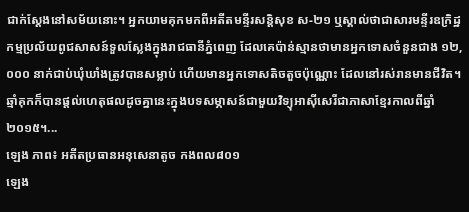ជាក់ស្តែងនៅសម័យនោះ។ អ្នកយាមគុកមកពីអតីតមន្ទីរសន្តិសុខ ស-២១ ឬស្គាល់ថាជាសារមន្ទីរឧក្រិដ្ឋកម្មប្រល័យពូជសាសន៍ទួលស្លែងក្នុងរាជធានីភ្នំពេញ ដែលគេប៉ាន់ស្មានថាមានអ្នកទោសចំនួនជាង ១២,០០០ នាក់ជាប់ឃុំឃាំងត្រូវបានសម្លាប់ ហើយមានអ្នកទោសតិចតួចប៉ុណ្ណោះ ដែលនៅរស់រានមានជីវិត។ ឆ្មាំគុកក៏បានផ្តល់ហេតុផលដូចគ្នានេះក្នុងបទសម្ភាសន៍ជាមួយវិទ្យុអាស៊ីសេរីជាភាសាខ្មែរកាលពីឆ្នាំ២០១៥។...
ឡេង ភាព៖ អតីតប្រធានអនុសេនាតូច កងពល៨០១
ឡេង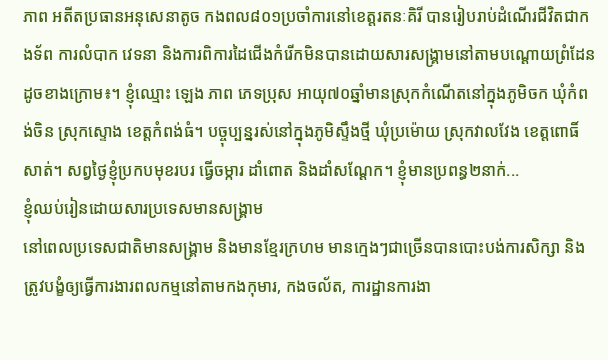ភាព អតីតប្រធានអនុសេនាតូច កងពល៨០១ប្រចាំការនៅខេត្តរតនៈគិរី បានរៀបរាប់ដំណើរជីវិតជាកងទ័ព ការលំបាក វេទនា និងការពិការដៃជើងកំរើកមិនបានដោយសារសង្រ្គាមនៅតាមបណ្ដោយព្រំដែនដូចខាងក្រោម៖។ ខ្ញុំឈ្មោះ ឡេង ភាព ភេទប្រុស អាយុ៧០ឆ្នាំមានស្រុកកំណើតនៅក្នុងភូមិចក ឃុំកំពង់ចិន ស្រុកស្ទោង ខេត្តកំពង់ធំ។ បច្ចុប្បន្នរស់នៅក្នុងភូមិស្ទឹងថ្មី ឃុំប្រម៉ោយ ស្រុកវាលវែង ខេត្តពោធិ៍សាត់។ សព្វថ្ងៃខ្ញុំប្រកបមុខរបរ ធ្វើចម្ការ ដាំពោត និងដាំសណ្ដែក។ ខ្ញុំមានប្រពន្ធ២នាក់...
ខ្ញុំឈប់រៀនដោយសារប្រទេសមានសង្រ្គាម
នៅពេលប្រទេសជាតិមានសង្រ្គាម និងមានខ្មែរក្រហម មានក្មេងៗជាច្រើនបានបោះបង់ការសិក្សា និងត្រូវបង្ខំឲ្យធ្វើការងារពលកម្មនៅតាមកងកុមារ, កងចល័ត, ការដ្ឋានការងា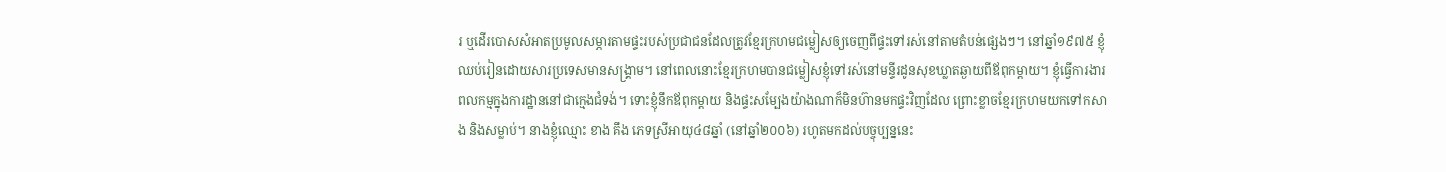រ ឬដើរបោសសំអាតប្រមូលសម្ភារតាមផ្ទះរបស់ប្រជាជនដែលត្រូវខ្មែរក្រហមជម្លៀសឲ្យចេញពីផ្ទះទៅរស់នៅតាមតំបន់ផ្សេងៗ។ នៅឆ្នាំ១៩៧៥ ខ្ញុំឈប់រៀនដោយសារប្រទេសមានសង្រ្គាម។ នៅពេលនោះខ្មែរក្រហមបានជម្លៀសខ្ញុំទៅរស់នៅមន្ទីរដូនសុខឃ្លាតឆ្ងាយពីឪពុកម្ដាយ។ ខ្ញុំធ្វើការងារពលកម្មក្នុងការដ្ឋាននៅជាក្មេងជំទង់។ ទោះខ្ញុំនឹកឪពុកម្ដាយ និងផ្ទះសម្បែងយ៉ាងណាក៏មិនហ៊ានមកផ្ទះវិញដែល ព្រោះខ្លាចខ្មែរក្រហមយកទៅកសាង និងសម្លាប់។ នាងខ្ញុំឈ្មោះ ខាង គឹង ភេទស្រីអាយុ៤៨ឆ្នាំ (នៅឆ្នាំ២០០៦) រហូតមកដល់បច្ចុប្បន្ននេះ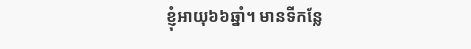ខ្ញុំអាយុ៦៦ឆ្នាំ។ មានទីកន្លែ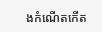ងកំណើតកើត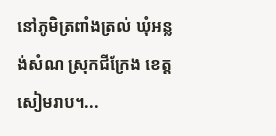នៅភូមិត្រពាំងត្រល់ ឃុំអន្លង់សំណ ស្រុកជីក្រែង ខេត្តសៀមរាប។...